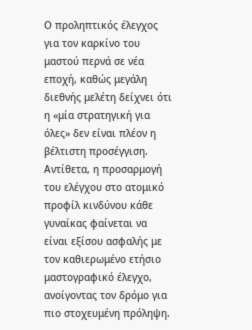Ο προληπτικός έλεγχος για τον καρκίνο του μαστού περνά σε νέα εποχή, καθώς μεγάλη διεθνής μελέτη δείχνει ότι η «μία στρατηγική για όλες» δεν είναι πλέον η βέλτιστη προσέγγιση. Αντίθετα, η προσαρμογή του ελέγχου στο ατομικό προφίλ κινδύνου κάθε γυναίκας φαίνεται να είναι εξίσου ασφαλής με τον καθιερωμένο ετήσιο μαστογραφικό έλεγχο, ανοίγοντας τον δρόμο για πιο στοχευμένη πρόληψη.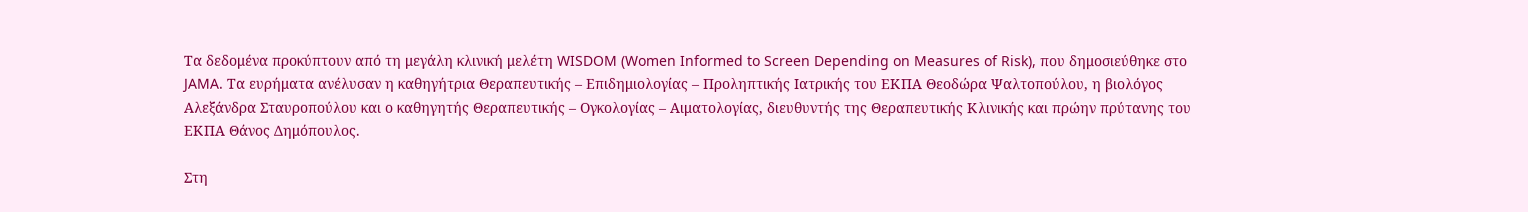Τα δεδομένα προκύπτουν από τη μεγάλη κλινική μελέτη WISDOM (Women Informed to Screen Depending on Measures of Risk), που δημοσιεύθηκε στο JAMA. Τα ευρήματα ανέλυσαν η καθηγήτρια Θεραπευτικής – Επιδημιολογίας – Προληπτικής Ιατρικής του ΕΚΠΑ Θεοδώρα Ψαλτοπούλου, η βιολόγος Αλεξάνδρα Σταυροπούλου και ο καθηγητής Θεραπευτικής – Ογκολογίας – Αιματολογίας, διευθυντής της Θεραπευτικής Κλινικής και πρώην πρύτανης του ΕΚΠΑ Θάνος Δημόπουλος.

Στη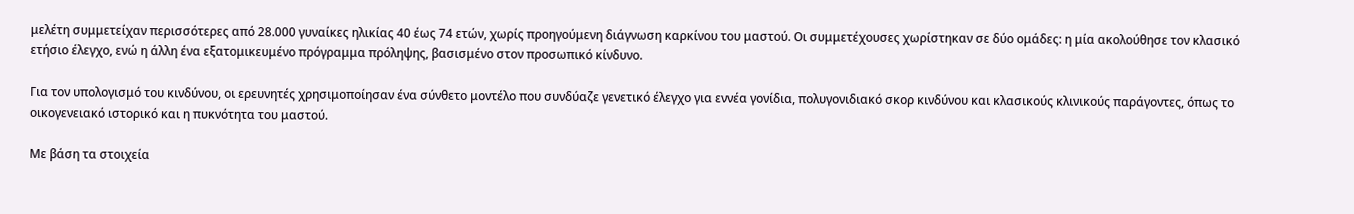μελέτη συμμετείχαν περισσότερες από 28.000 γυναίκες ηλικίας 40 έως 74 ετών, χωρίς προηγούμενη διάγνωση καρκίνου του μαστού. Οι συμμετέχουσες χωρίστηκαν σε δύο ομάδες: η μία ακολούθησε τον κλασικό ετήσιο έλεγχο, ενώ η άλλη ένα εξατομικευμένο πρόγραμμα πρόληψης, βασισμένο στον προσωπικό κίνδυνο.

Για τον υπολογισμό του κινδύνου, οι ερευνητές χρησιμοποίησαν ένα σύνθετο μοντέλο που συνδύαζε γενετικό έλεγχο για εννέα γονίδια, πολυγονιδιακό σκορ κινδύνου και κλασικούς κλινικούς παράγοντες, όπως το οικογενειακό ιστορικό και η πυκνότητα του μαστού.

Με βάση τα στοιχεία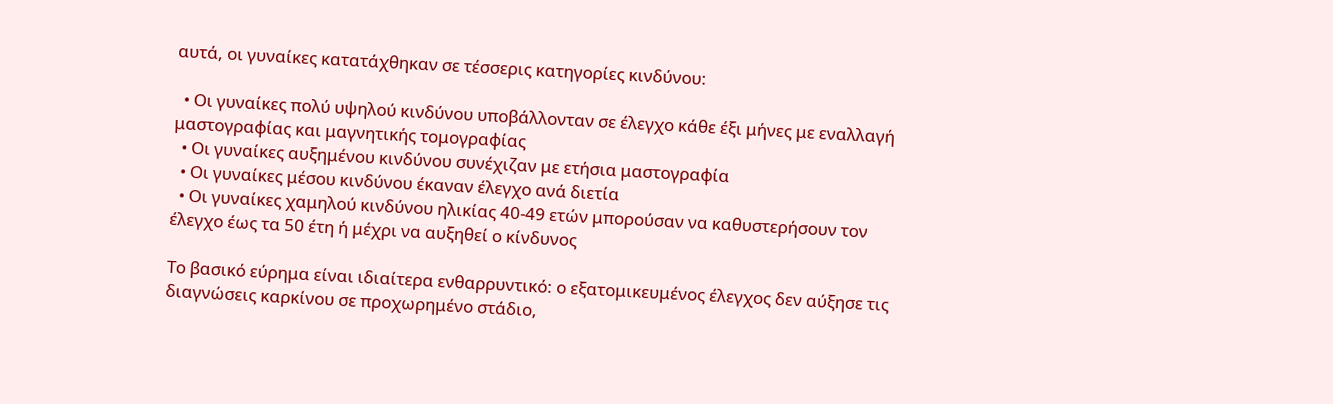αυτά, οι γυναίκες κατατάχθηκαν σε τέσσερις κατηγορίες κινδύνου:

  • Οι γυναίκες πολύ υψηλού κινδύνου υποβάλλονταν σε έλεγχο κάθε έξι μήνες με εναλλαγή μαστογραφίας και μαγνητικής τομογραφίας
  • Οι γυναίκες αυξημένου κινδύνου συνέχιζαν με ετήσια μαστογραφία
  • Οι γυναίκες μέσου κινδύνου έκαναν έλεγχο ανά διετία
  • Οι γυναίκες χαμηλού κινδύνου ηλικίας 40-49 ετών μπορούσαν να καθυστερήσουν τον έλεγχο έως τα 50 έτη ή μέχρι να αυξηθεί ο κίνδυνος

Το βασικό εύρημα είναι ιδιαίτερα ενθαρρυντικό: ο εξατομικευμένος έλεγχος δεν αύξησε τις διαγνώσεις καρκίνου σε προχωρημένο στάδιο,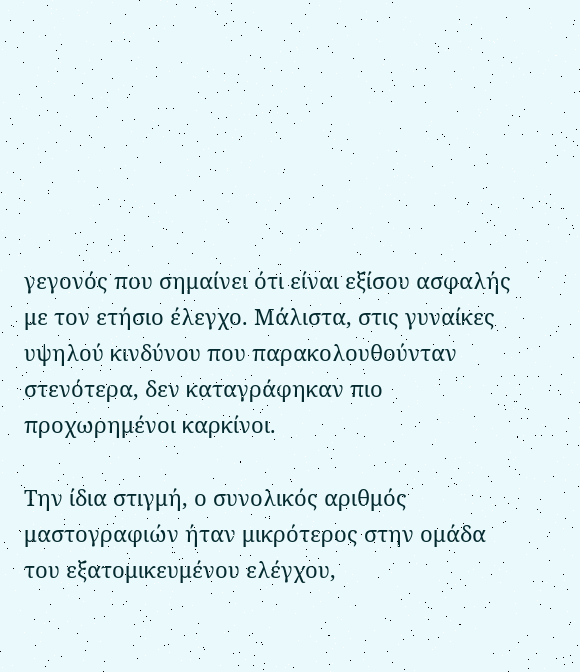γεγονός που σημαίνει ότι είναι εξίσου ασφαλής με τον ετήσιο έλεγχο. Μάλιστα, στις γυναίκες υψηλού κινδύνου που παρακολουθούνταν στενότερα, δεν καταγράφηκαν πιο προχωρημένοι καρκίνοι.

Την ίδια στιγμή, ο συνολικός αριθμός μαστογραφιών ήταν μικρότερος στην ομάδα του εξατομικευμένου ελέγχου,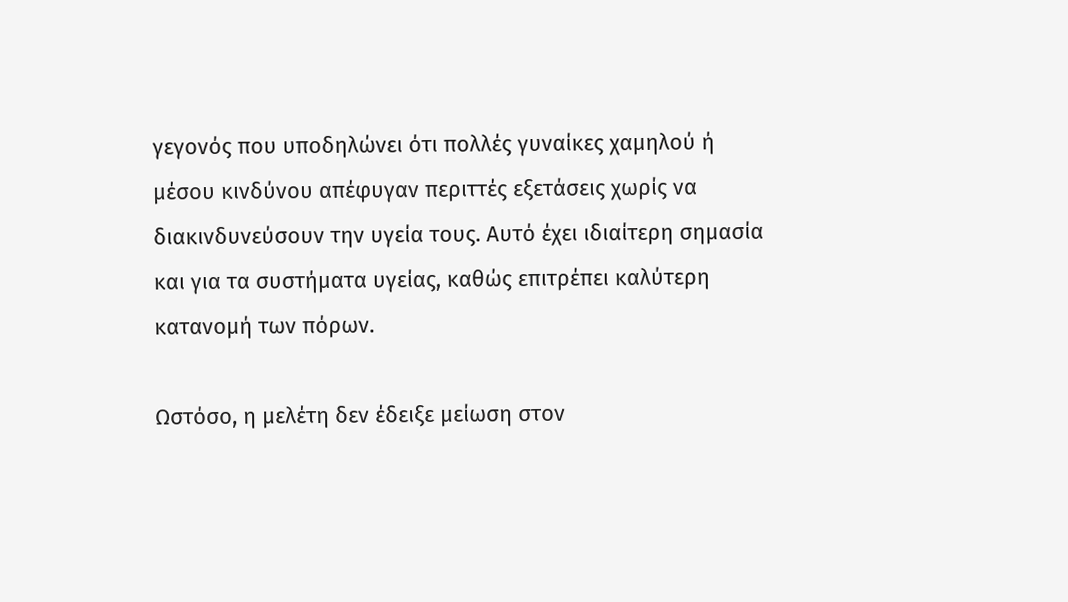γεγονός που υποδηλώνει ότι πολλές γυναίκες χαμηλού ή μέσου κινδύνου απέφυγαν περιττές εξετάσεις χωρίς να διακινδυνεύσουν την υγεία τους. Αυτό έχει ιδιαίτερη σημασία και για τα συστήματα υγείας, καθώς επιτρέπει καλύτερη κατανομή των πόρων.

Ωστόσο, η μελέτη δεν έδειξε μείωση στον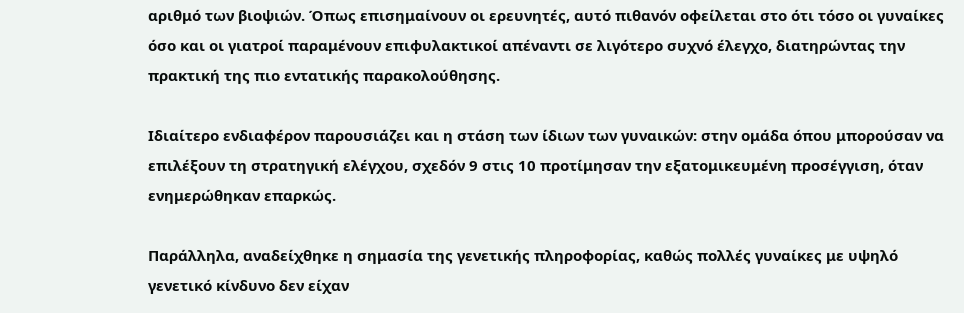αριθμό των βιοψιών. Όπως επισημαίνουν οι ερευνητές, αυτό πιθανόν οφείλεται στο ότι τόσο οι γυναίκες όσο και οι γιατροί παραμένουν επιφυλακτικοί απέναντι σε λιγότερο συχνό έλεγχο, διατηρώντας την πρακτική της πιο εντατικής παρακολούθησης.

Ιδιαίτερο ενδιαφέρον παρουσιάζει και η στάση των ίδιων των γυναικών: στην ομάδα όπου μπορούσαν να επιλέξουν τη στρατηγική ελέγχου, σχεδόν 9 στις 10 προτίμησαν την εξατομικευμένη προσέγγιση, όταν ενημερώθηκαν επαρκώς.

Παράλληλα, αναδείχθηκε η σημασία της γενετικής πληροφορίας, καθώς πολλές γυναίκες με υψηλό γενετικό κίνδυνο δεν είχαν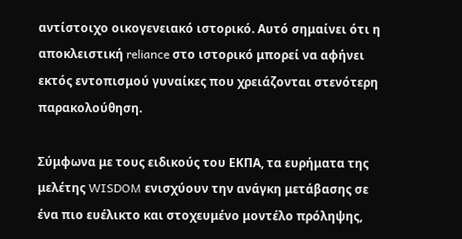αντίστοιχο οικογενειακό ιστορικό. Αυτό σημαίνει ότι η αποκλειστική reliance στο ιστορικό μπορεί να αφήνει εκτός εντοπισμού γυναίκες που χρειάζονται στενότερη παρακολούθηση.

Σύμφωνα με τους ειδικούς του ΕΚΠΑ, τα ευρήματα της μελέτης WISDOM ενισχύουν την ανάγκη μετάβασης σε ένα πιο ευέλικτο και στοχευμένο μοντέλο πρόληψης,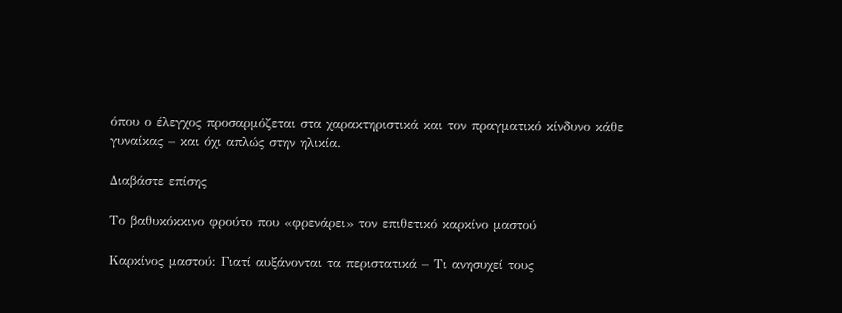όπου ο έλεγχος προσαρμόζεται στα χαρακτηριστικά και τον πραγματικό κίνδυνο κάθε γυναίκας – και όχι απλώς στην ηλικία.

Διαβάστε επίσης

Το βαθυκόκκινο φρούτο που «φρενάρει» τον επιθετικό καρκίνο μαστού

Καρκίνος μαστού: Γιατί αυξάνονται τα περιστατικά – Τι ανησυχεί τους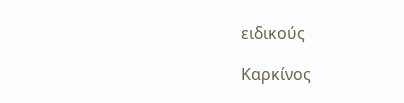ειδικούς

Καρκίνος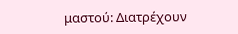μαστού: Διατρέχουν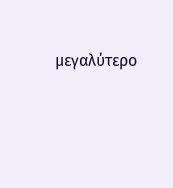μεγαλύτερο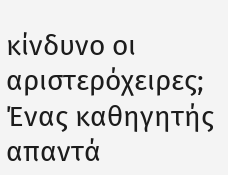κίνδυνο οι αριστερόχειρες; Ένας καθηγητής απαντά